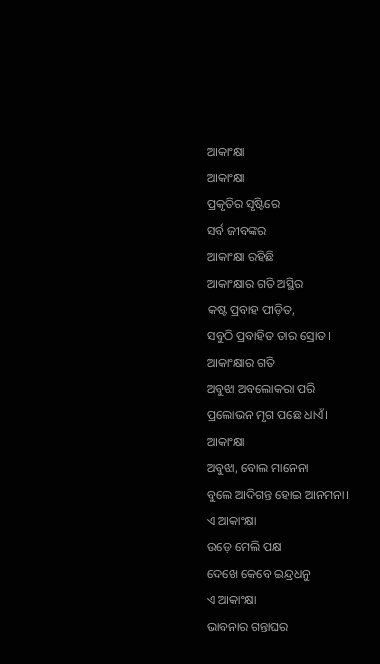ଆକାଂକ୍ଷା
ଆକାଂକ୍ଷା
ପ୍ରକୃତିର ସୃଷ୍ଟିରେ
ସର୍ବ ଜୀବଙ୍କର
ଆକାଂକ୍ଷା ରହିଛି
ଆକାଂକ୍ଷାର ଗତି ଅସ୍ଥିର
କଷ୍ଟ ପ୍ରବାହ ପୀଡ଼ିତ,
ସବୁଠି ପ୍ରବାହିତ ତାର ସ୍ରୋତ।
ଆକାଂକ୍ଷାର ଗତି
ଅବୁଝା ଅବଲୋକରା ପରି
ପ୍ରଲୋଭନ ମୃଗ ପଛେ ଧାଏଁ।
ଆକାଂକ୍ଷା
ଅବୁଝା, ବୋଲ ମାନେନା
ବୁଲେ ଆଦିଗନ୍ତ ହୋଇ ଆନମନା।
ଏ ଆକାଂକ୍ଷା
ଉଡ଼େ ମେଲି ପକ୍ଷ
ଦେଖେ କେବେ ଇନ୍ଦ୍ରଧନୁ
ଏ ଆକାଂକ୍ଷା
ଭାବନାର ଗନ୍ତାଘର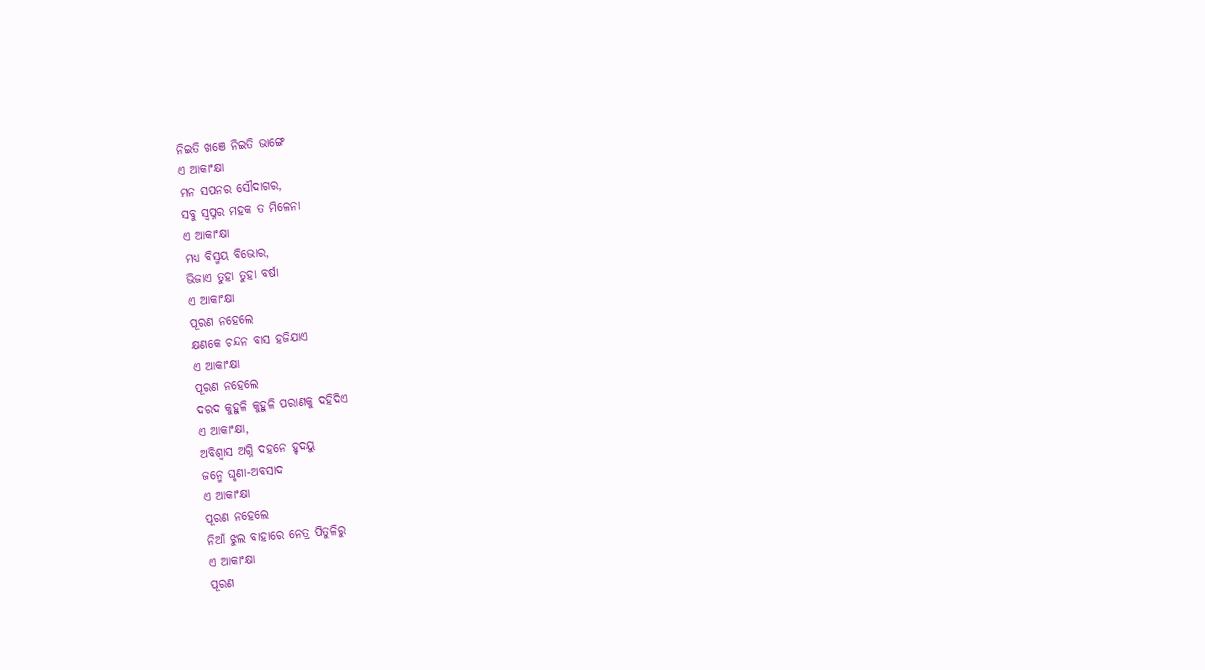ନିଇତି ଖଞେ ନିଇତି ଭାଙ୍ଗେ
ଏ ଆକାଂକ୍ଷା
ମନ ସପନର ସୌଦାଗର,
ସବୁ ସ୍ଵପ୍ନର ମହକ ତ ମିଳେନା
ଏ ଆକାଂକ୍ଷା
ମଧ୍ୟ ବିସ୍ମୟ ବିଭୋର,
ଭିଜାଏ ତୁହା ତୁହା ବର୍ଷା
ଏ ଆକାଂକ୍ଷା
ପୂରଣ ନହେଲେ
କ୍ଷଣକେ ଚନ୍ଦନ ବାସ ହଜିଯାଏ
ଏ ଆକାଂକ୍ଷା
ପୂରଣ ନହେଲେ
ଦରଦ କୁହୁଳି କୁହୁଳି ପରାଣକୁ ଦହିଦିଏ
ଏ ଆକାଂକ୍ଷା,
ଅବିଶ୍ୱାସ ଅଗ୍ନି ଦହନେ ହୃଦୟୁ
ଜନ୍ମେ ଘୃଣା-ଅବସାଦ
ଏ ଆକାଂକ୍ଷା
ପୂରଣ ନହେଲେ
ନିଆଁ ଝୁଲ ବାହାରେ ନେତ୍ର ପିତୁଳିରୁ
ଏ ଆକାଂକ୍ଷା
ପୂରଣ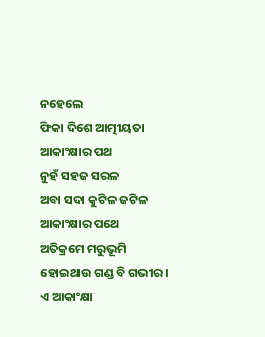ନହେଲେ
ଫିକା ଦିଶେ ଆତ୍ମୀୟତା
ଆକାଂକ୍ଷାର ପଥ
ନୁହଁ ସହଜ ସରଳ
ଅବା ସଦା କୁଟିଳ ଜଟିଳ
ଆକାଂକ୍ଷାର ପଥେ
ଅତିକ୍ରମେ ମରୁଭୂମି
ହୋଇଥାଉ ଗଣ୍ଡ ବି ଗଭୀର।
ଏ ଆକାଂକ୍ଷା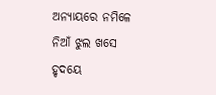ଅନ୍ୟାୟରେ ନମିଳେ
ନିଆଁ ଝୁଲ ଖସେ
ହୃଦୟେ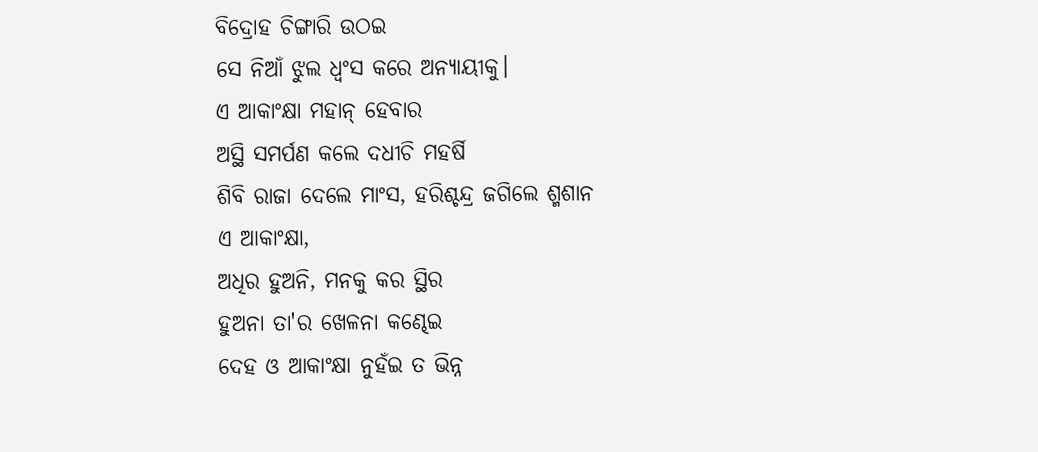ବିଦ୍ରୋହ ଚିଙ୍ଗାରି ଉଠଇ
ସେ ନିଆଁ ଝୁଲ ଧ୍ୱଂସ କରେ ଅନ୍ୟାୟୀକୁ।
ଏ ଆକାଂକ୍ଷା ମହାନ୍ ହେବାର
ଅସ୍ଥି ସମର୍ପଣ କଲେ ଦଧୀଚି ମହର୍ଷି
ଶିବି ରାଜା ଦେଲେ ମାଂସ, ହରିଶ୍ଚନ୍ଦ୍ର ଜଗିଲେ ଶ୍ମଶାନ
ଏ ଆକାଂକ୍ଷା,
ଅଧିର ହୁଅନି, ମନକୁ କର ସ୍ଥିର
ହୁଅନା ତା'ର ଖେଳନା କଣ୍ଢେଇ
ଦେହ ଓ ଆକାଂକ୍ଷା ନୁହଁଇ ତ ଭିନ୍ନ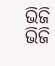ଭିଜି ଭିଜି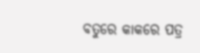ବତୁରେ କାକରେ ପତ୍ର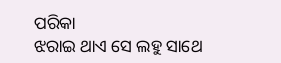ପରିକା
ଝରାଇ ଥାଏ ସେ ଲହୁ ସାଥେ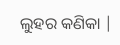ଲୁହର କଣିକା |